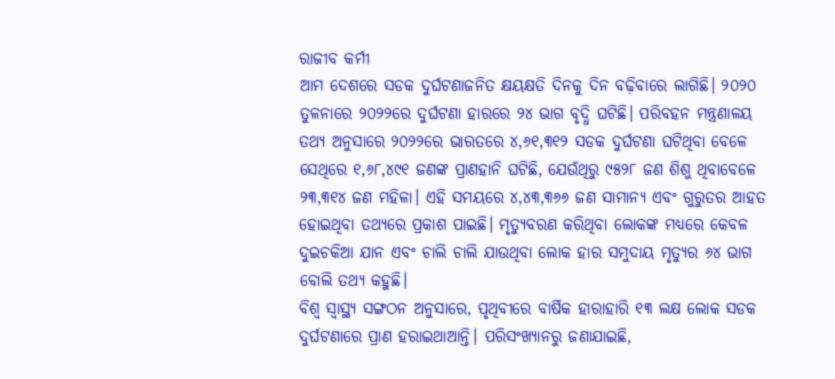ରାଜୀବ କର୍ମୀ
ଆମ ଦେଶରେ ସଡକ ଦୁର୍ଘଟଣାଜନିତ କ୍ଷୟକ୍ଷତି ଦିନକୁ ଦିନ ବଢ଼ିବାରେ ଲାଗିଛି। ୨୦୨୦ ତୁଳନାରେ ୨୦୨୨ରେ ଦୁର୍ଘଟଣା ହାରରେ ୨୪ ଭାଗ ବୃଦ୍ଧି ଘଟିଛି। ପରିବହନ ମନ୍ତ୍ରଣାଳୟ ତଥ୍ୟ ଅନୁସାରେ ୨୦୨୨ରେ ଭାରତରେ ୪,୬୧,୩୧୨ ସଡକ ଦୁର୍ଘଟଣା ଘଟିଥିବା ବେଳେ ସେଥିରେ ୧,୬୮,୪୯୧ ଜଣଙ୍କ ପ୍ରାଣହାନି ଘଟିଛି, ଯେଉଁଥିରୁ ୯୫୨୮ ଜଣ ଶିଶୁ ଥିବାବେଳେ ୨୩,୩୧୪ ଜଣ ମହିଳା। ଏହି ସମୟରେ ୪,୪୩,୩୬୬ ଜଣ ସାମାନ୍ୟ ଏବଂ ଗୁରୁତର ଆହତ ହୋଇଥିବା ତଥ୍ୟରେ ପ୍ରକାଶ ପାଇଛି। ମୃତ୍ୟୁବରଣ କରିଥିବା ଲୋକଙ୍କ ମଧ୍ୟରେ କେବଳ ଦୁଇଚକିଆ ଯାନ ଏବଂ ଚାଲି ଚାଲି ଯାଉଥିବା ଲୋକ ହାର ସମୁଦାୟ ମୃତ୍ୟୁର ୬୪ ଭାଗ ବୋଲି ତଥ୍ୟ କହୁଛି।
ବିଶ୍ୱ ସ୍ବାସ୍ଥ୍ୟ ସଙ୍ଗଠନ ଅନୁସାରେ, ପୃଥିବୀରେ ବାର୍ଷିକ ହାରାହାରି ୧୩ ଲକ୍ଷ ଲୋକ ସଡକ ଦୁର୍ଘଟଣାରେ ପ୍ରାଣ ହରାଇଥାଆନ୍ତି। ପରିସଂଖ୍ୟାନରୁ ଜଣାଯାଇଛି,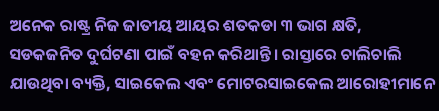ଅନେକ ରାଷ୍ଟ୍ର ନିଜ ଜାତୀୟ ଆୟର ଶତକଡା ୩ ଭାଗ କ୍ଷତି, ସଡକଜନିତ ଦୁର୍ଘଟଣା ପାଇଁ ବହନ କରିଥାନ୍ତି। ରାସ୍ତାରେ ଚାଲିଚାଲି ଯାଉଥିବା ବ୍ୟକ୍ତି, ସାଇକେଲ ଏବଂ ମୋଟରସାଇକେଲ ଆରୋହୀମାନେ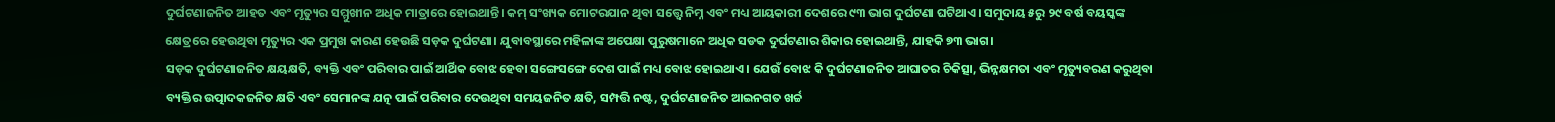ଦୁର୍ଘଟଣାଜନିତ ଆହତ ଏବଂ ମୃତ୍ୟୁର ସମ୍ମୁଖୀନ ଅଧିକ ମାତ୍ରାରେ ହୋଇଥାନ୍ତି। କମ୍ ସଂଖ୍ୟକ ମୋଟରଯାନ ଥିବା ସତ୍ତ୍ୱେ ନିମ୍ନ ଏବଂ ମଧ୍ୟ ଆୟକାରୀ ଦେଶରେ ୯୩ ଭାଗ ଦୁର୍ଘଟଣା ଘଟିଥାଏ। ସମୁଦାୟ ୫ରୁ ୨୯ ବର୍ଷ ବୟସ୍କଙ୍କ କ୍ଷେତ୍ରରେ ହେଉଥିବା ମୃତ୍ୟୁର ଏକ ପ୍ରମୁଖ କାରଣ ହେଉଛି ସଡ଼କ ଦୁର୍ଘଟଣା। ଯୁବାବସ୍ଥାରେ ମହିଳାଙ୍କ ଅପେକ୍ଷା ପୁରୁଷମାନେ ଅଧିକ ସଡକ ଦୁର୍ଘଟଣାର ଶିକାର ହୋଇଥାନ୍ତି, ଯାହକି ୭୩ ଭାଗ।
ସଡ଼କ ଦୁର୍ଘଟଣାଜନିତ କ୍ଷୟକ୍ଷତି, ବ୍ୟକ୍ତି ଏବଂ ପରିବାର ପାଇଁ ଆର୍ଥିକ ବୋଝ ହେବା ସଙ୍ଗେସଙ୍ଗେ ଦେଶ ପାଇଁ ମଧ୍ୟ ବୋଝ ହୋଇଥାଏ। ଯେଉଁ ବୋଝ କି ଦୁର୍ଘଟଣାଜନିତ ଆଘାତର ଚିକିତ୍ସା, ଭିନ୍ନକ୍ଷମତା ଏବଂ ମୃତ୍ୟୁବରଣ କରୁଥିବା ବ୍ୟକ୍ତିର ଉତ୍ପାଦକଜନିତ କ୍ଷତି ଏବଂ ସେମାନଙ୍କ ଯତ୍ନ ପାଇଁ ପରିବାର ଦେଉଥିବା ସମୟଜନିତ କ୍ଷତି, ସମ୍ପତ୍ତି ନଷ୍ଟ, ଦୁର୍ଘଟଣାଜନିତ ଆଇନଗତ ଖର୍ଚ୍ଚ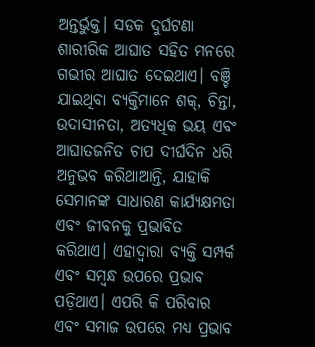ଅନ୍ତର୍ଭୁକ୍ତ। ସଡକ ଦୁର୍ଘଟଣା ଶାରୀରିକ ଆଘାତ ସହିତ ମନରେ ଗଭୀର ଆଘାତ ଦେଇଥାଏ। ବଞ୍ଚି ଯାଇଥିବା ବ୍ୟକ୍ତିମାନେ ଶକ୍, ଚିନ୍ତା, ଉଦାସୀନତା, ଅତ୍ୟଧିକ ଭୟ ଏବଂ ଆଘାତଜନିତ ଚାପ ଦୀର୍ଘଦିନ ଧରି ଅନୁଭବ କରିଥାଆନ୍ତି, ଯାହାକି ସେମାନଙ୍କ ସାଧାରଣ କାର୍ଯ୍ୟକ୍ଷମତା ଏବଂ ଜୀବନକୁ ପ୍ରଭାବିତ କରିଥାଏ। ଏହାଦ୍ୱାରା ବ୍ୟକ୍ତି ସମ୍ପର୍କ ଏବଂ ସମ୍ବନ୍ଧ ଉପରେ ପ୍ରଭାବ ପଡ଼ିଥାଏ। ଏପରି କି ପରିବାର ଏବଂ ସମାଜ ଉପରେ ମଧ୍ୟ ପ୍ରଭାବ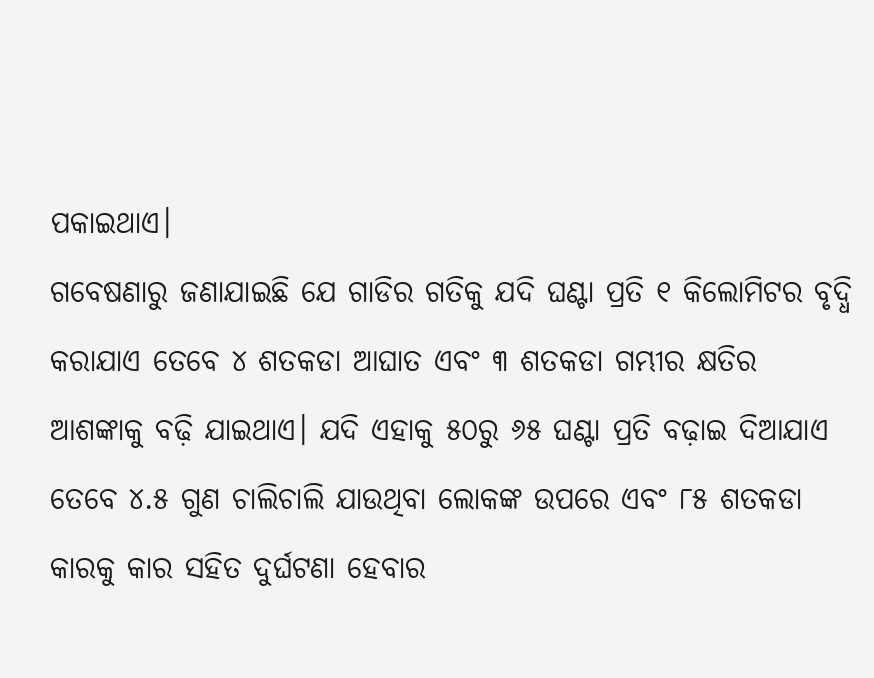ପକାଇଥାଏ।
ଗବେଷଣାରୁ ଜଣାଯାଇଛି ଯେ ଗାଡିର ଗତିକୁ ଯଦି ଘଣ୍ଟା ପ୍ରତି ୧ କିଲୋମିଟର ବୃଦ୍ଧି କରାଯାଏ ତେବେ ୪ ଶତକଡା ଆଘାତ ଏବଂ ୩ ଶତକଡା ଗମ୍ଭୀର କ୍ଷତିର ଆଶଙ୍କାକୁ ବଢ଼ି ଯାଇଥାଏ। ଯଦି ଏହାକୁ ୫୦ରୁ ୬୫ ଘଣ୍ଟା ପ୍ରତି ବଢ଼ାଇ ଦିଆଯାଏ ତେବେ ୪.୫ ଗୁଣ ଚାଲିଚାଲି ଯାଉଥିବା ଲୋକଙ୍କ ଉପରେ ଏବଂ ୮୫ ଶତକଡା କାରକୁ କାର ସହିତ ଦୁର୍ଘଟଣା ହେବାର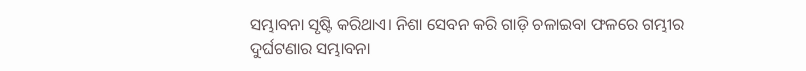ସମ୍ଭାବନା ସୃଷ୍ଟି କରିଥାଏ। ନିଶା ସେବନ କରି ଗାଡ଼ି ଚଳାଇବା ଫଳରେ ଗମ୍ଭୀର ଦୁର୍ଘଟଣାର ସମ୍ଭାବନା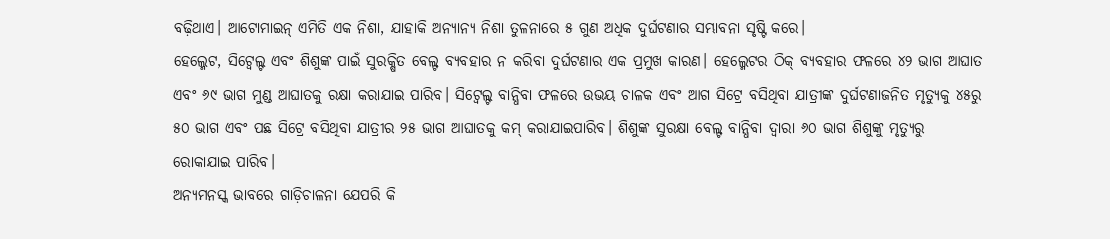ବଢ଼ିଥାଏ। ଆଟୋମାଇନ୍ ଏମିତି ଏକ ନିଶା, ଯାହାକି ଅନ୍ୟାନ୍ୟ ନିଶା ତୁଳନାରେ ୫ ଗୁଣ ଅଧିକ ଦୁର୍ଘଟଣାର ସମ୍ଭାବନା ସୃଷ୍ଟି କରେ।
ହେଲ୍ମେଟ, ସିଟ୍ବେଲ୍ଟ ଏବଂ ଶିଶୁଙ୍କ ପାଇଁ ସୁରକ୍ଷିତ ବେଲ୍ଟ ବ୍ୟବହାର ନ କରିବା ଦୁର୍ଘଟଣାର ଏକ ପ୍ରମୁଖ କାରଣ। ହେଲ୍ମେଟର ଠିକ୍ ବ୍ୟବହାର ଫଳରେ ୪୨ ଭାଗ ଆଘାତ ଏବଂ ୬୯ ଭାଗ ମୁଣ୍ଡ ଆଘାତକୁ ରକ୍ଷା କରାଯାଇ ପାରିବ। ସିଟ୍ବେଲ୍ଟ ବାନ୍ଧିବା ଫଳରେ ଉଭୟ ଚାଳକ ଏବଂ ଆଗ ସିଟ୍ରେ ବସିଥିବା ଯାତ୍ରୀଙ୍କ ଦୁର୍ଘଟଣାଜନିତ ମୃତ୍ୟୁକୁ ୪୫ରୁ ୫୦ ଭାଗ ଏବଂ ପଛ ସିଟ୍ରେ ବସିଥିବା ଯାତ୍ରୀର ୨୫ ଭାଗ ଆଘାତକୁ କମ୍ କରାଯାଇପାରିବ। ଶିଶୁଙ୍କ ସୁରକ୍ଷା ବେଲ୍ଟ ବାନ୍ଧିବା ଦ୍ୱାରା ୬୦ ଭାଗ ଶିଶୁଙ୍କୁ ମୃତ୍ୟୁରୁ ରୋକାଯାଇ ପାରିବ।
ଅନ୍ୟମନସ୍କ ଭାବରେ ଗାଡ଼ିଚାଳନା ଯେପରି କି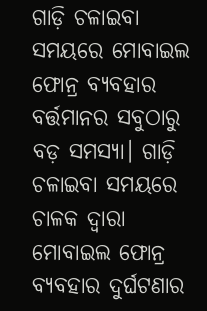ଗାଡ଼ି ଚଳାଇବା ସମୟରେ ମୋବାଇଲ ଫୋନ୍ର ବ୍ୟବହାର ବର୍ତ୍ତମାନର ସବୁଠାରୁ ବଡ଼ ସମସ୍ୟା। ଗାଡ଼ି ଚଳାଇବା ସମୟରେ ଚାଳକ ଦ୍ୱାରା ମୋବାଇଲ ଫୋନ୍ର ବ୍ୟବହାର ଦୁର୍ଘଟଣାର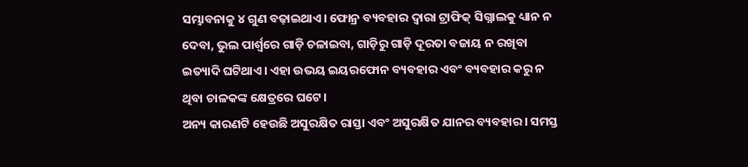ସମ୍ଭାବନାକୁ ୪ ଗୁଣ ବଢ଼ାଇଥାଏ। ଫୋନ୍ର ବ୍ୟବହାର ଦ୍ୱାରା ଟ୍ରାଫିକ୍ ସିଗ୍ନାଲକୁ ଧ୍ୟାନ ନ ଦେବା, ଭୁଲ ପାର୍ଶ୍ୱରେ ଗାଡ଼ି ଚଳାଇବା, ଗାଡ଼ିରୁ ଗାଡ଼ି ଦୂରତା ବଜାୟ ନ ରଖିବା ଇତ୍ୟାଦି ଘଟିଥାଏ। ଏହା ଉଭୟ ଇୟରଫୋନ ବ୍ୟବହାର ଏବଂ ବ୍ୟବହାର କରୁ ନ ଥିବା ଚାଳକଙ୍କ କ୍ଷେତ୍ରରେ ଘଟେ।
ଅନ୍ୟ କାରଣଟି ହେଉଛି ଅସୁରକ୍ଷିତ ରାସ୍ତା ଏବଂ ଅସୁରକ୍ଷିତ ଯାନର ବ୍ୟବହାର। ସମସ୍ତ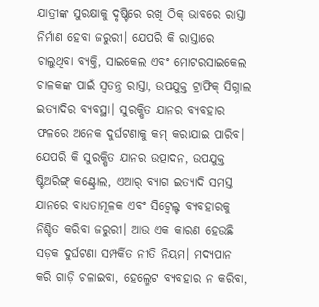ଯାତ୍ରୀଙ୍କ ସୁରକ୍ଷାକୁ ଦୃଷ୍ଟିରେ ରଖି ଠିକ୍ ଭାବରେ ରାସ୍ତା ନିର୍ମାଣ ହେବା ଜରୁରୀ। ଯେପରି କି ରାସ୍ତାରେ ଚାଲୁଥିବା ବ୍ୟକ୍ତି, ସାଇକେଲ ଏବଂ ମୋଟରସାଇକେଲ ଚାଳକଙ୍କ ପାଇଁ ସ୍ବତନ୍ତ୍ର ରାସ୍ତା, ଉପଯୁକ୍ତ ଟ୍ରାଫିକ୍ ସିଗ୍ନାଲ ଇତ୍ୟାଦିର ବ୍ୟବସ୍ଥା। ସୁରକ୍ଷିତ ଯାନର ବ୍ୟବହାର ଫଳରେ ଅନେକ ଦୁର୍ଘଟଣାକୁ କମ୍ କରାଯାଇ ପାରିବ। ଯେପରି କି ସୁରକ୍ଷିତ ଯାନର ଉତ୍ପାଦନ, ଉପଯୁକ୍ତ ଷ୍ଟିଅରିଙ୍ଗ୍ କଣ୍ଟ୍ରୋଲ, ଏଆର୍ ବ୍ୟାଗ ଇତ୍ୟାଦି ସମସ୍ତ ଯାନରେ ବାଧ୍ୟତାମୂଳକ ଏବଂ ସିଟ୍ବେଲ୍ଟ ବ୍ୟବହାରକୁ ନିଶ୍ଚିତ କରିବା ଜରୁରୀ। ଆଉ ଏକ କାରଣ ହେଉଛି ସଡ଼କ ଦୁର୍ଘଟଣା ସମ୍ପର୍କିତ ନୀତି ନିୟମ। ମଦ୍ୟପାନ କରି ଗାଡ଼ି ଚଳାଇବା, ହେଲ୍ମେଟ ବ୍ୟବହାର ନ କରିବା,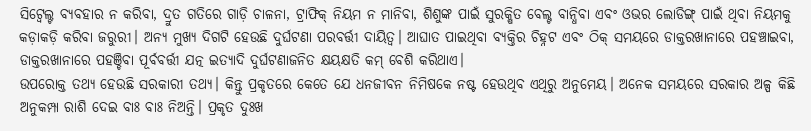ସିଟ୍ବେଲ୍ଟ ବ୍ୟବହାର ନ କରିବା, ଦ୍ରୁତ ଗତିରେ ଗାଡ଼ି ଚାଳନା, ଟ୍ରାଫିକ୍ ନିୟମ ନ ମାନିବା, ଶିଶୁଙ୍କ ପାଇଁ ସୁରକ୍ଷିତ ବେଲ୍ଟ ବାନ୍ଧିବା ଏବଂ ଓଭର ଲୋଡିଙ୍ଗ୍ ପାଇଁ ଥିବା ନିୟମକୁ କଡ଼ାକଡ଼ି କରିବା ଜରୁରୀ। ଅନ୍ୟ ମୁଖ୍ୟ ଦିଗଟି ହେଉଛି ଦୁର୍ଘଟଣା ପରବର୍ତ୍ତୀ ଦାୟିତ୍ୱ। ଆଘାତ ପାଇଥିବା ବ୍ୟକ୍ତିର ଚିହ୍ନଟ ଏବଂ ଠିକ୍ ସମୟରେ ଡାକ୍ତରଖାନାରେ ପହଞ୍ଚାଇବା, ଡାକ୍ତରଖାନାରେ ପହଞ୍ଚିବା ପୂର୍ବବର୍ତ୍ତୀ ଯତ୍ନ ଇତ୍ୟାଦି ଦୁର୍ଘଟଣାଜନିତ କ୍ଷୟକ୍ଷତି କମ୍ ବେଶି କରିଥାଏ।
ଉପରୋକ୍ତ ତଥ୍ୟ ହେଉଛି ସରକାରୀ ତଥ୍ୟ। କିନ୍ତୁ ପ୍ରକୃତରେ କେତେ ଯେ ଧନଜୀବନ ନିମିଷକେ ନଷ୍ଟ ହେଉଥିବ ଏଥିରୁ ଅନୁମେୟ। ଅନେକ ସମୟରେ ସରକାର ଅଳ୍ପ କିଛି ଅନୁକମ୍ପା ରାଶି ଦେଇ ବାଃ ବାଃ ନିଅନ୍ତି। ପ୍ରକୃତ ଦୁଃଖ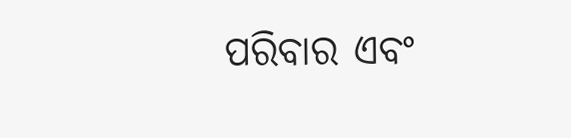ପରିବାର ଏବଂ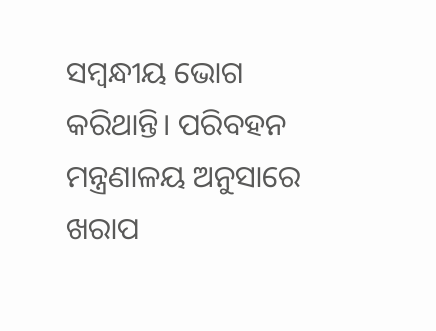ସମ୍ବନ୍ଧୀୟ ଭୋଗ କରିଥାନ୍ତି। ପରିବହନ ମନ୍ତ୍ରଣାଳୟ ଅନୁସାରେ ଖରାପ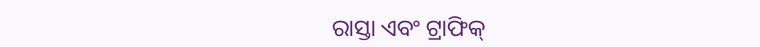ରାସ୍ତା ଏବଂ ଟ୍ରାଫିକ୍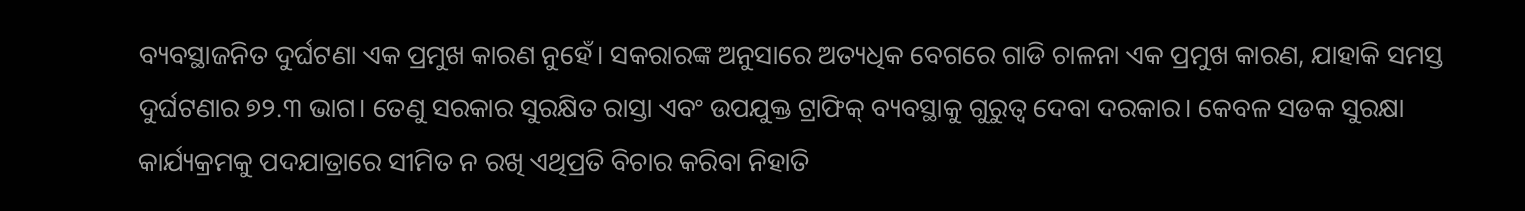ବ୍ୟବସ୍ଥାଜନିତ ଦୁର୍ଘଟଣା ଏକ ପ୍ରମୁଖ କାରଣ ନୁହେଁ। ସକରାରଙ୍କ ଅନୁସାରେ ଅତ୍ୟଧିକ ବେଗରେ ଗାଡି ଚାଳନା ଏକ ପ୍ରମୁଖ କାରଣ, ଯାହାକି ସମସ୍ତ ଦୁର୍ଘଟଣାର ୭୨.୩ ଭାଗ। ତେଣୁ ସରକାର ସୁରକ୍ଷିତ ରାସ୍ତା ଏବଂ ଉପଯୁକ୍ତ ଟ୍ରାଫିକ୍ ବ୍ୟବସ୍ଥାକୁ ଗୁରୁତ୍ୱ ଦେବା ଦରକାର। କେବଳ ସଡକ ସୁରକ୍ଷା କାର୍ଯ୍ୟକ୍ରମକୁ ପଦଯାତ୍ରାରେ ସୀମିତ ନ ରଖି ଏଥିପ୍ରତି ବିଚାର କରିବା ନିହାତି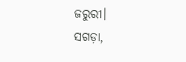ଜରୁରୀ।
ସଗଡ଼ା,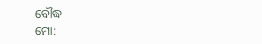ବୌଦ୍ଧ
ମୋ: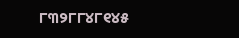୮୩୨୮୮୪୮୧୪୫